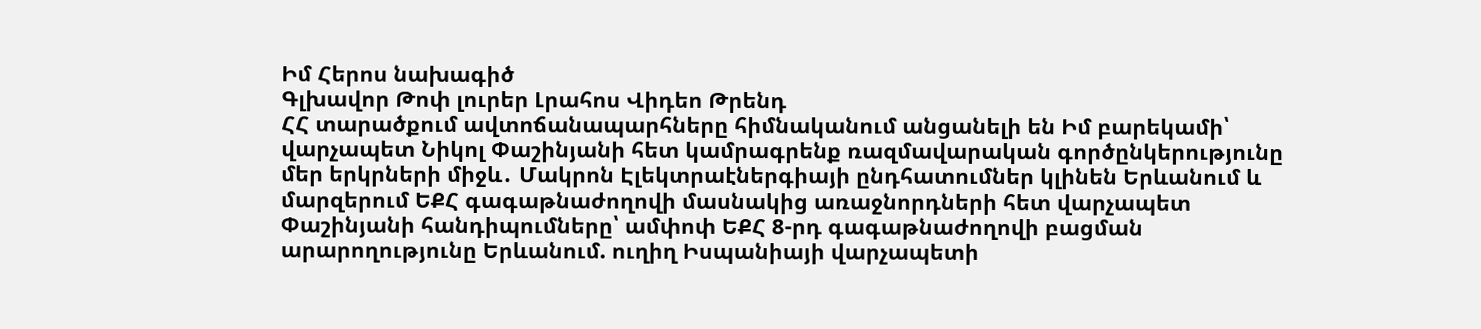Իմ Հերոս նախագիծ
Գլխավոր Թոփ լուրեր Լրահոս Վիդեո Թրենդ
ՀՀ տարածքում ավտոճանապարհները հիմնականում անցանելի են Իմ բարեկամի՝ վարչապետ Նիկոլ Փաշինյանի հետ կամրագրենք ռազմավարական գործընկերությունը մեր երկրների միջև․ Մակրոն Էլեկտրաէներգիայի ընդհատումներ կլինեն Երևանում և մարզերում ԵՔՀ գագաթնաժողովի մասնակից առաջնորդների հետ վարչապետ Փաշինյանի հանդիպումները՝ ամփոփ ԵՔՀ 8-րդ գագաթնաժողովի բացման արարողությունը Երևանում. ուղիղ Իսպանիայի վարչապետի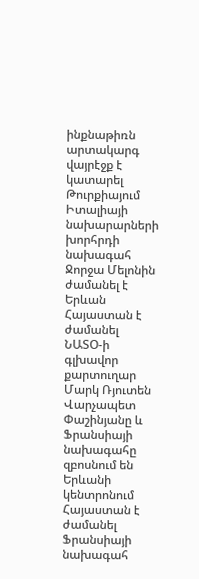ինքնաթիռն արտակարգ վայրէջք է կատարել Թուրքիայում Իտալիայի նախարարների խորհրդի նախագահ Ջորջա Մելոնին ժամանել է Երևան Հայաստան է ժամանել ՆԱՏՕ-ի գլխավոր քարտուղար Մարկ Ռյուտեն Վարչապետ Փաշինյանը և Ֆրանսիայի նախագահը զբոսնում են Երևանի կենտրոնում Հայաստան է ժամանել Ֆրանսիայի նախագահ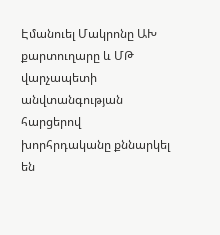Էմանուել Մակրոնը ԱԽ քարտուղարը և ՄԹ վարչապետի անվտանգության հարցերով խորհրդականը քննարկել են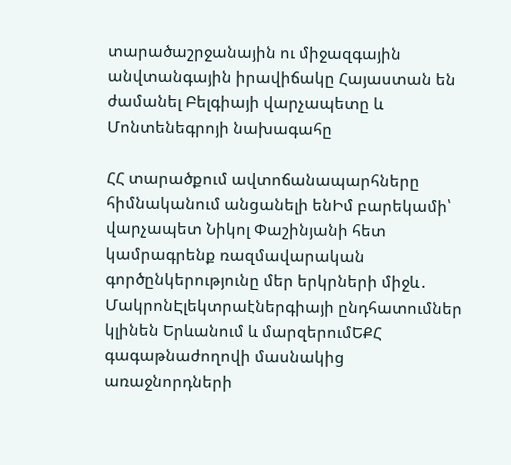տարածաշրջանային ու միջազգային անվտանգային իրավիճակը Հայաստան են ժամանել Բելգիայի վարչապետը և Մոնտենեգրոյի նախագահը

ՀՀ տարածքում ավտոճանապարհները հիմնականում անցանելի ենԻմ բարեկամի՝ վարչապետ Նիկոլ Փաշինյանի հետ կամրագրենք ռազմավարական գործընկերությունը մեր երկրների միջև․ ՄակրոնԷլեկտրաէներգիայի ընդհատումներ կլինեն Երևանում և մարզերումԵՔՀ գագաթնաժողովի մասնակից առաջնորդների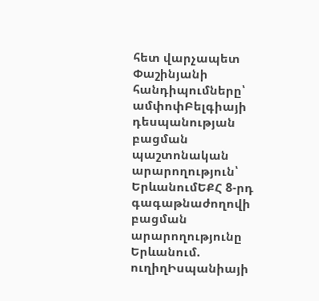հետ վարչապետ Փաշինյանի հանդիպումները՝ ամփոփԲելգիայի դեսպանության բացման պաշտոնական արարողություն՝ ԵրևանումԵՔՀ 8-րդ գագաթնաժողովի բացման արարողությունը Երևանում. ուղիղԻսպանիայի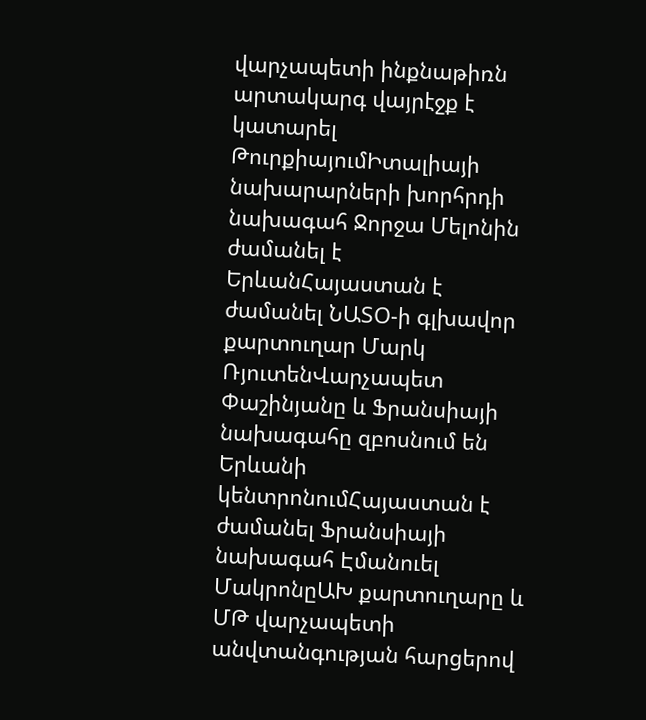վարչապետի ինքնաթիռն արտակարգ վայրէջք է կատարել ԹուրքիայումԻտալիայի նախարարների խորհրդի նախագահ Ջորջա Մելոնին ժամանել է ԵրևանՀայաստան է ժամանել ՆԱՏՕ-ի գլխավոր քարտուղար Մարկ ՌյուտենՎարչապետ Փաշինյանը և Ֆրանսիայի նախագահը զբոսնում են Երևանի կենտրոնումՀայաստան է ժամանել Ֆրանսիայի նախագահ Էմանուել ՄակրոնըԱԽ քարտուղարը և ՄԹ վարչապետի անվտանգության հարցերով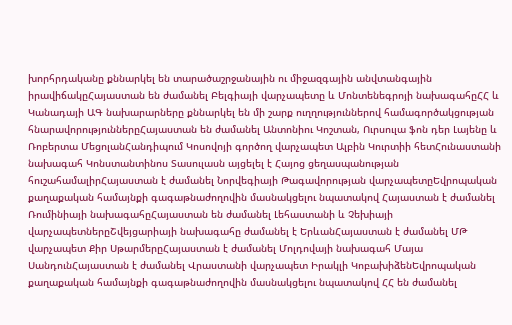խորհրդականը քննարկել են տարածաշրջանային ու միջազգային անվտանգային իրավիճակըՀայաստան են ժամանել Բելգիայի վարչապետը և Մոնտենեգրոյի նախագահըՀՀ և Կանադայի ԱԳ նախարարները քննարկել են մի շարք ուղղություններով համագործակցության հնարավորություններըՀայաստան են ժամանել Անտոնիու Կոշտան, Ուրսուլա ֆոն դեր Լայենը և Ռոբերտա ՄեցոլանՀանդիպում Կոսովոյի գործող վարչապետ Ալբին Կուրտիի հետՀունաստանի նախագահ Կոնստանտինոս Տասուլասն այցելել է Հայոց ցեղասպանության հուշահամալիրՀայաստան է ժամանել Նորվեգիայի Թագավորության վարչապետըԵվրոպական քաղաքական համայնքի գագաթնաժողովին մասնակցելու նպատակով Հայաստան է ժամանել Ռումինիայի նախագահըՀայաստան են ժամանել Լեհաստանի և Չեխիայի վարչապետներըՇվեյցարիայի նախագահը ժամանել է ԵրևանՀայաստան է ժամանել ՄԹ վարչապետ Քիր ՍթարմերըՀայաստան է ժամանել Մոլդովայի նախագահ Մայա ՍանդունՀայաստան է ժամանել Վրաստանի վարչապետ Իրակլի ԿոբախիձենԵվրոպական քաղաքական համայնքի գագաթնաժողովին մասնակցելու նպատակով ՀՀ են ժամանել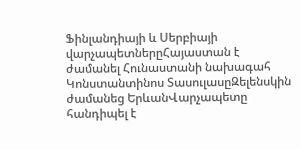Ֆինլանդիայի և Սերբիայի վարչապետներըՀայաստան է ժամանել Հունաստանի նախագահ Կոնստանտինոս ՏասուլասըԶելենսկին ժամանեց ԵրևանՎարչապետը հանդիպել է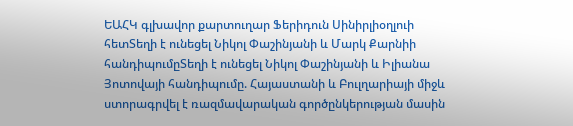ԵԱՀԿ գլխավոր քարտուղար Ֆերիդուն Սինիրլիօղլուի հետՏեղի է ունեցել Նիկոլ Փաշինյանի և Մարկ Քարնիի հանդիպումըՏեղի է ունեցել Նիկոլ Փաշինյանի և Իլիանա Յոտովայի հանդիպումը. Հայաստանի և Բուլղարիայի միջև ստորագրվել է ռազմավարական գործընկերության մասին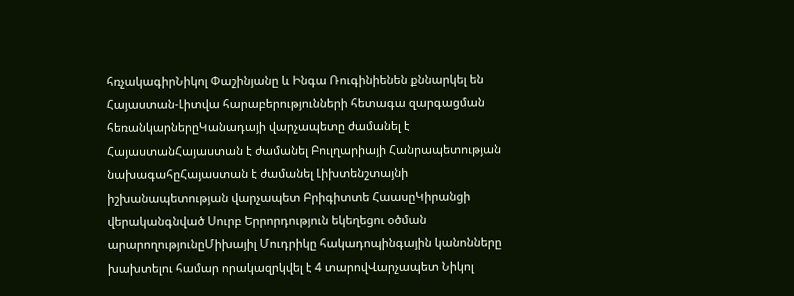հռչակագիրՆիկոլ Փաշինյանը և Ինգա Ռուգինիենեն քննարկել են Հայաստան-Լիտվա հարաբերությունների հետագա զարգացման հեռանկարներըԿանադայի վարչապետը ժամանել է ՀայաստանՀայաստան է ժամանել Բուլղարիայի Հանրապետության նախագահըՀայաստան է ժամանել Լիխտենշտայնի իշխանապետության վարչապետ Բրիգիտտե ՀաասըԿիրանցի վերականգնված Սուրբ Երրորդություն եկեղեցու օծման արարողությունըՄիխայիլ Մուդրիկը հակադոպինգային կանոնները խախտելու համար որակազրկվել է 4 տարովՎարչապետ Նիկոլ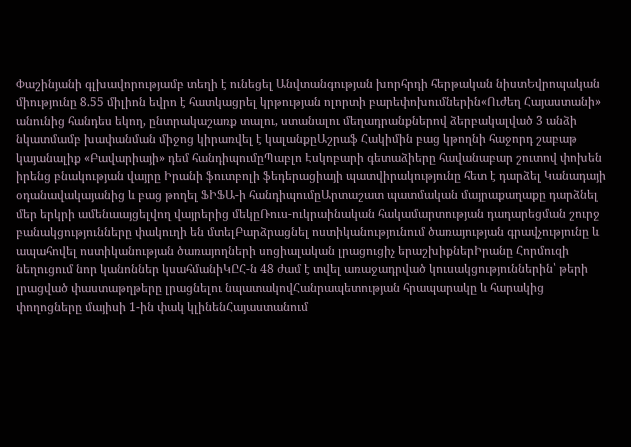Փաշինյանի գլխավորությամբ տեղի է ունեցել Անվտանգության խորհրդի հերթական նիստԵվրոպական միությունը 8.55 միլիոն եվրո է հատկացրել կրթության ոլորտի բարեփոխումներին«Ուժեղ Հայաստանի» անունից հանդես եկող, ընտրակաշառք տալու, ստանալու մեղադրանքներով ձերբակալված 3 անձի նկատմամբ խափանման միջոց կիրառվել է կալանքըԱշրաֆ Հակիմին բաց կթողնի հաջորդ շաբաթ կայանալիք «Բավարիայի» դեմ հանդիպումըՊաբլո Էսկոբարի գետաձիերը հավանաբար շուտով փոխեն իրենց բնակության վայրը Իրանի ֆուտբոլի ֆեդերացիայի պատվիրակությունը հետ է դարձել Կանադայի օդանավակայանից և բաց թողել ՖԻՖԱ-ի հանդիպումըԱրտաշատ պատմական մայրաքաղաքը դարձնել մեր երկրի ամենաայցելվող վայրերից մեկըՌուս-ուկրաինական հակամարտության դադարեցման շուրջ բանակցությունները փակուղի են մտելԲարձրացնել ոստիկանությունում ծառայության գրավչությունը և ապահովել ոստիկանության ծառայողների սոցիալական լրացուցիչ երաշխիքներԻրանը Հորմուզի նեղուցում նոր կանոններ կսահմանիԿԸՀ-ն 48 ժամ է տվել առաջադրված կուսակցություններին՝ թերի լրացված փաստաթղթերը լրացնելու նպատակովՀանրապետության հրապարակը և հարակից փողոցները մայիսի 1-ին փակ կլինենՀայաստանում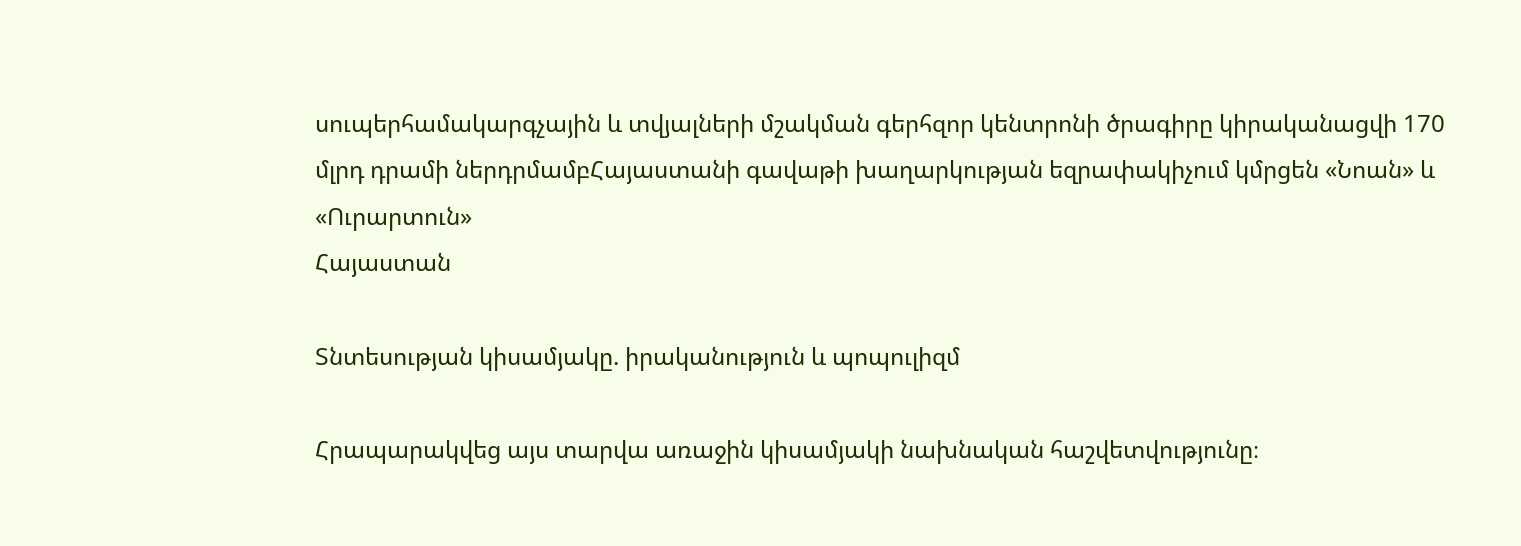սուպերհամակարգչային և տվյալների մշակման գերհզոր կենտրոնի ծրագիրը կիրականացվի 170 մլրդ դրամի ներդրմամբՀայաստանի գավաթի խաղարկության եզրափակիչում կմրցեն «Նոան» և «Ուրարտուն»
Հայաստան

Տնտեսության կիսամյակը. իրականություն և պոպուլիզմ

Հրապարակվեց այս տարվա առաջին կիսամյակի նախնական հաշվետվությունը։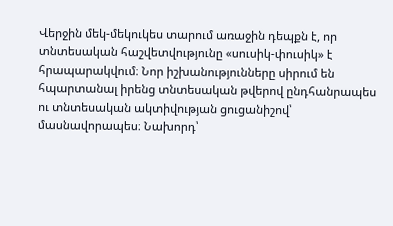Վերջին մեկ-մեկուկես տարում առաջին դեպքն է, որ տնտեսական հաշվետվությունը «սուսիկ-փուսիկ» է հրապարակվում։ Նոր իշխանությունները սիրում են հպարտանալ իրենց տնտեսական թվերով ընդհանրապես ու տնտեսական ակտիվության ցուցանիշով՝ մասնավորապես։ Նախորդ՝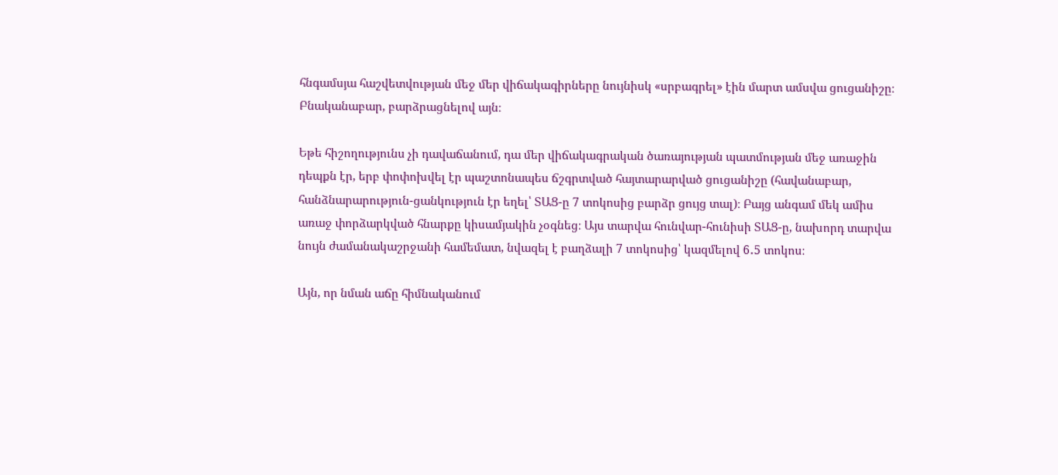հնգամսյա հաշվետվության մեջ մեր վիճակագիրները նույնիսկ «սրբագրել» էին մարտ ամսվա ցուցանիշը։ Բնականաբար, բարձրացնելով այն։

Եթե հիշողությունս չի դավաճանում, դա մեր վիճակագրական ծառայության պատմության մեջ առաջին դեպքն էր, երբ փոփոխվել էր պաշտոնապես ճշգրտված հայտարարված ցուցանիշը (հավանաբար, հանձնարարություն-ցանկություն էր եղել՝ ՏԱՑ-ը 7 տոկոսից բարձր ցույց տալ)։ Բայց անգամ մեկ ամիս առաջ փորձարկված հնարքը կիսամյակին չօգնեց։ Այս տարվա հունվար-հունիսի ՏԱՑ-ը, նախորդ տարվա նույն ժամանակաշրջանի համեմատ, նվազել է բաղձալի 7 տոկոսից՝ կազմելով 6․5 տոկոս։

Այն, որ նման աճը հիմնականում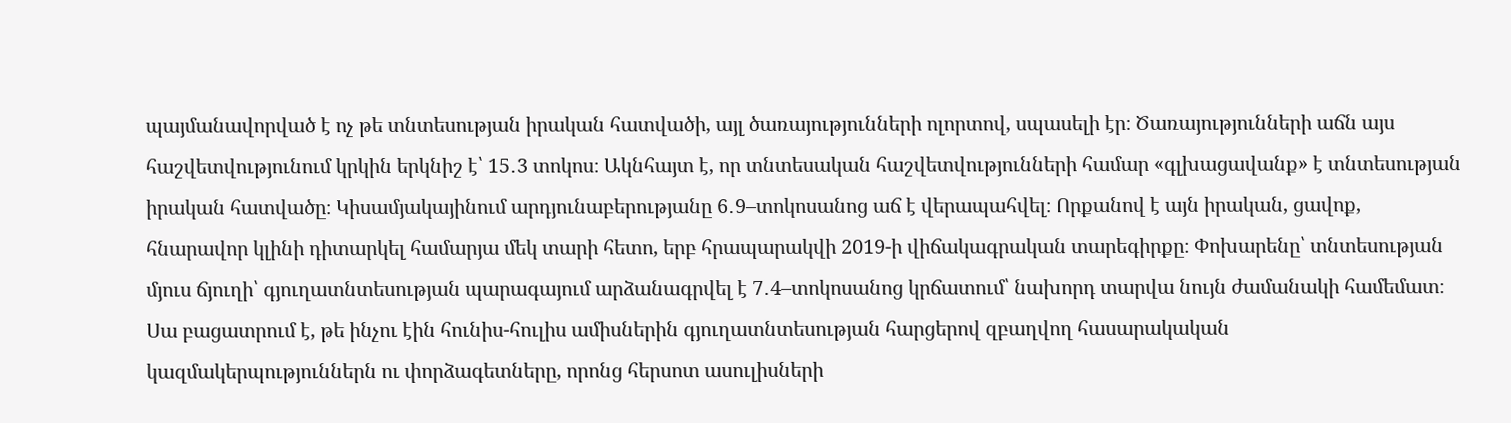պայմանավորված է ոչ թե տնտեսության իրական հատվածի, այլ ծառայությունների ոլորտով, սպասելի էր։ Ծառայությունների աճն այս հաշվետվությունում կրկին երկնիշ է՝ 15․3 տոկոս։ Ակնհայտ է, որ տնտեսական հաշվետվությունների համար «գլխացավանք» է տնտեսության իրական հատվածը։ Կիսամյակայինում արդյունաբերությանը 6․9–տոկոսանոց աճ է վերապահվել։ Որքանով է այն իրական, ցավոք, հնարավոր կլինի դիտարկել համարյա մեկ տարի հետո, երբ հրապարակվի 2019-ի վիճակագրական տարեգիրքը։ Փոխարենը՝ տնտեսության մյուս ճյուղի՝ գյուղատնտեսության պարագայում արձանագրվել է 7․4–տոկոսանոց կրճատում՝ նախորդ տարվա նույն ժամանակի համեմատ։ Սա բացատրում է, թե ինչու էին հունիս-հուլիս ամիսներին գյուղատնտեսության հարցերով զբաղվող հասարակական կազմակերպություններն ու փորձագետները, որոնց հերսոտ ասուլիսների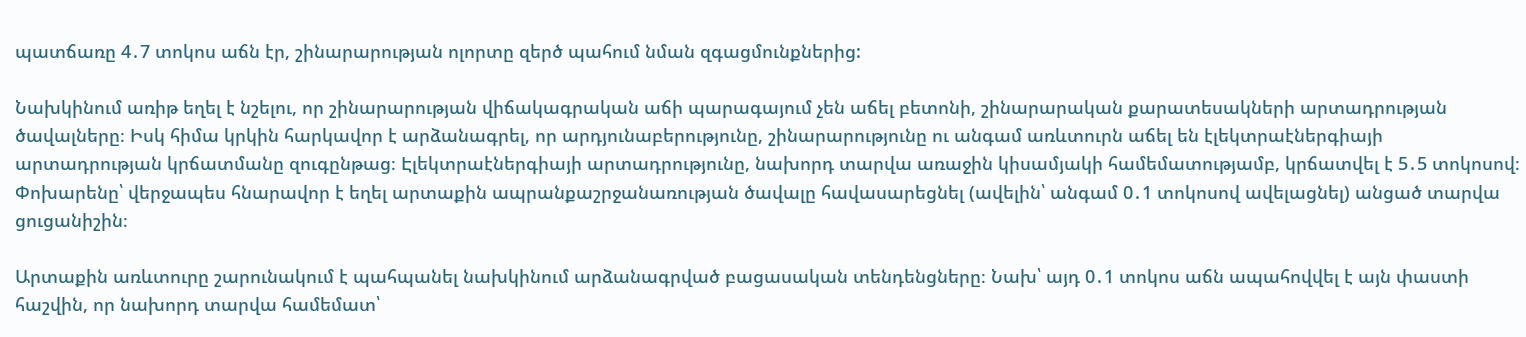պատճառը 4․7 տոկոս աճն էր, շինարարության ոլորտը զերծ պահում նման զգացմունքներից:

Նախկինում առիթ եղել է նշելու, որ շինարարության վիճակագրական աճի պարագայում չեն աճել բետոնի, շինարարական քարատեսակների արտադրության ծավալները։ Իսկ հիմա կրկին հարկավոր է արձանագրել, որ արդյունաբերությունը, շինարարությունը ու անգամ առևտուրն աճել են էլեկտրաէներգիայի արտադրության կրճատմանը զուգընթաց։ Էլեկտրաէներգիայի արտադրությունը, նախորդ տարվա առաջին կիսամյակի համեմատությամբ, կրճատվել է 5․5 տոկոսով։ Փոխարենը՝ վերջապես հնարավոր է եղել արտաքին ապրանքաշրջանառության ծավալը հավասարեցնել (ավելին՝ անգամ 0․1 տոկոսով ավելացնել) անցած տարվա ցուցանիշին։

Արտաքին առևտուրը շարունակում է պահպանել նախկինում արձանագրված բացասական տենդենցները։ Նախ՝ այդ 0․1 տոկոս աճն ապահովվել է այն փաստի հաշվին, որ նախորդ տարվա համեմատ՝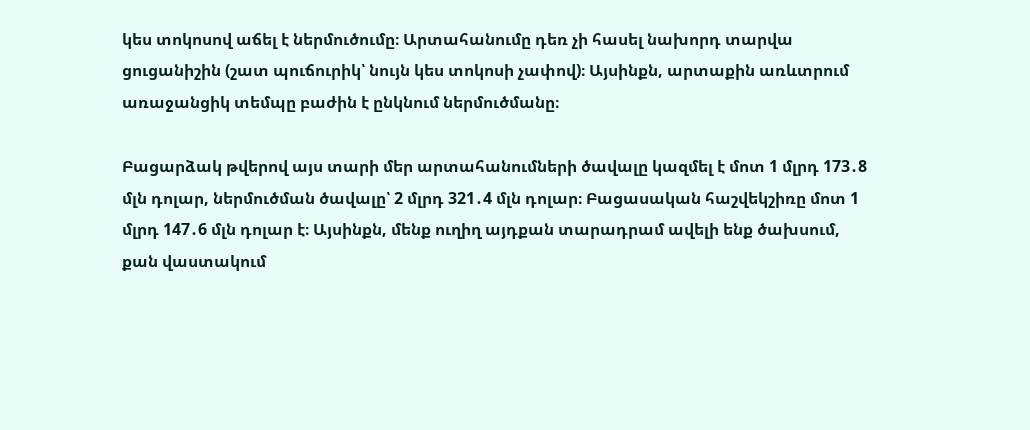կես տոկոսով աճել է ներմուծումը։ Արտահանումը դեռ չի հասել նախորդ տարվա ցուցանիշին (շատ պուճուրիկ՝ նույն կես տոկոսի չափով)։ Այսինքն, արտաքին առևտրում առաջանցիկ տեմպը բաժին է ընկնում ներմուծմանը։

Բացարձակ թվերով այս տարի մեր արտահանումների ծավալը կազմել է մոտ 1 մլրդ 173․8 մլն դոլար, ներմուծման ծավալը՝ 2 մլրդ 321․4 մլն դոլար։ Բացասական հաշվեկշիռը մոտ 1 մլրդ 147․6 մլն դոլար է։ Այսինքն, մենք ուղիղ այդքան տարադրամ ավելի ենք ծախսում, քան վաստակում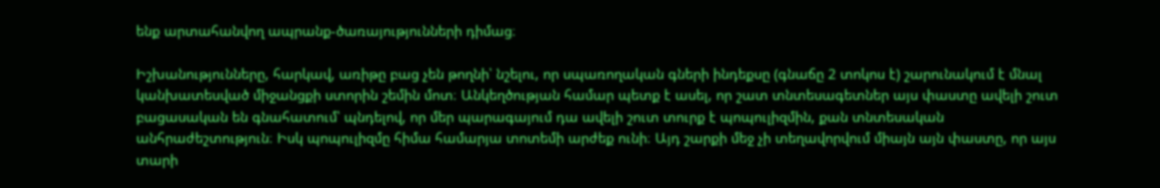ենք արտահանվող ապրանք-ծառայությունների դիմաց։

Իշխանությունները, հարկավ, առիթը բաց չեն թողնի՝ նշելու, որ սպառողական գների ինդեքսը (գնաճը 2 տոկոս է) շարունակում է մնալ կանխատեսված միջանցքի ստորին շեմին մոտ։ Անկեղծության համար պետք է ասել, որ շատ տնտեսագետներ այս փաստը ավելի շուտ բացասական են գնահատում՝ պնդելով, որ մեր պարագայում դա ավելի շուտ տուրք է պոպուլիզմին, քան տնտեսական անհրաժեշտություն։ Իսկ պոպուլիզմը հիմա համարյա տոտեմի արժեք ունի։ Այդ շարքի մեջ չի տեղավորվում միայն այն փաստը, որ այս տարի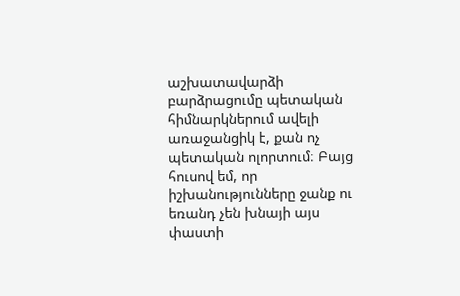աշխատավարձի բարձրացումը պետական հիմնարկներում ավելի առաջանցիկ է, քան ոչ պետական ոլորտում։ Բայց հուսով եմ, որ իշխանությունները ջանք ու եռանդ չեն խնայի այս փաստի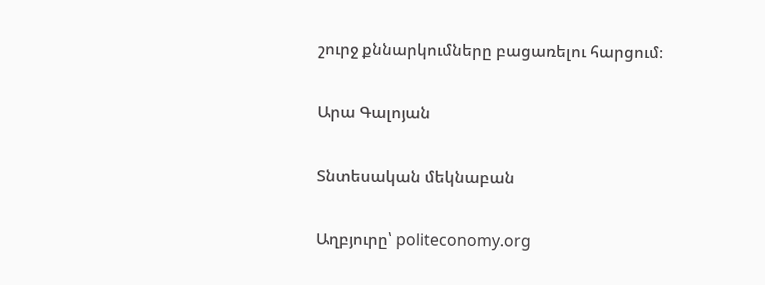շուրջ քննարկումները բացառելու հարցում։

Արա Գալոյան

Տնտեսական մեկնաբան

Աղբյուրը՝ politeconomy.org